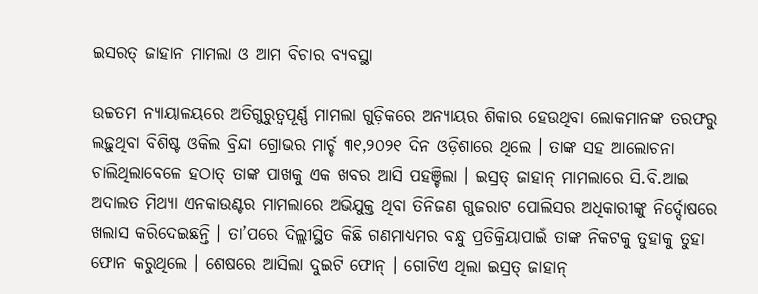ଇସରତ୍ ଜାହାନ ମାମଲା ଓ ଆମ ବିଚାର ବ୍ୟବସ୍ଥା

ଉଚ୍ଚତମ ନ୍ୟାୟାଳୟରେ ଅତିଗୁରୁତ୍ୱପୂର୍ଣ୍ଣ ମାମଲା ଗୁଡ଼ିକରେ ଅନ୍ୟାୟର ଶିକାର ହେଉଥିବା ଲୋକମାନଙ୍କ ତରଫରୁ ଲଢ଼ୁଥିବା ବିଶିଷ୍ଟ ଓକିଲ ବ୍ରିନ୍ଦା ଗ୍ରୋଭର ମାର୍ଚ୍ଚ ୩୧,୨୦୨୧ ଦିନ ଓଡ଼ିଶାରେ ଥିଲେ । ତାଙ୍କ ସହ ଆଲୋଚନା ଚାଲିଥିଲାବେଳେ ହଠାତ୍ ତାଙ୍କ ପାଖକୁ ଏକ ଖବର ଆସି ପହଞ୍ଚିଲା । ଇସ୍ରତ୍ ଜାହାନ୍ ମାମଲାରେ ସି.ବି.ଆଇ ଅଦାଲତ ମିଥ୍ୟା ଏନକାଉଣ୍ଟର ମାମଲାରେ ଅଭିଯୁକ୍ତ ଥିବା ତିନିଜଣ ଗୁଜରାଟ ପୋଲିସର ଅଧିକାରୀଙ୍କୁ ନିର୍ଦ୍ଦୋଷରେ ଖଲାସ କରିଦେଇଛନ୍ତି । ତା’ପରେ ଦିଲ୍ଲୀସ୍ଥିତ କିଛି ଗଣମାଧ୍ୟମର ବନ୍ଧୁ ପ୍ରତିକ୍ରିୟାପାଇଁ ତାଙ୍କ ନିକଟକୁ ତୁହାକୁ ତୁହା ଫୋନ କରୁଥିଲେ । ଶେଷରେ ଆସିଲା ଦୁଇଟି ଫୋନ୍ । ଗୋଟିଏ ଥିଲା ଇସ୍ରତ୍ ଜାହାନ୍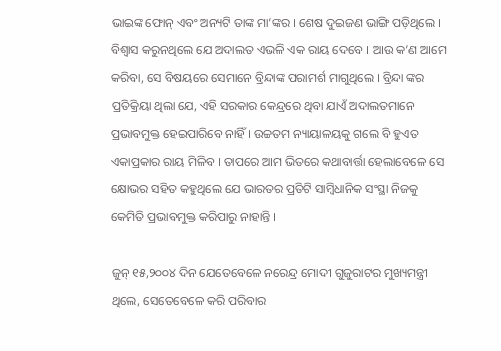ଭାଇଙ୍କ ଫୋନ୍ ଏବଂ ଅନ୍ୟଟି ତାଙ୍କ ମା’ଙ୍କର । ଶେଷ ଦୁଇଜଣ ଭାଙ୍ଗି ପଡ଼ିଥିଲେ । ବିଶ୍ୱାସ କରୁନଥିଲେ ଯେ ଅଦାଲତ ଏଭଳି ଏକ ରାୟ ଦେବେ । ଆଉ କ’ଣ ଆମେ କରିବା, ସେ ବିଷୟରେ ସେମାନେ ବ୍ରିନ୍ଦାଙ୍କ ପରାମର୍ଶ ମାଗୁଥିଲେ । ବ୍ରିନ୍ଦା ଙ୍କର ପ୍ରତିକ୍ରିୟା ଥିଲା ଯେ, ଏହି ସରକାର କେନ୍ଦ୍ରରେ ଥିବା ଯାଏଁ ଅଦାଲତମାନେ ପ୍ରଭାବମୁକ୍ତ ହେଇପାରିବେ ନାହିଁ । ଉଚ୍ଚତମ ନ୍ୟାୟାଳୟକୁ ଗଲେ ବି ହୁଏତ ଏକାପ୍ରକାର ରାୟ ମିଳିବ । ତାପରେ ଆମ ଭିତରେ କଥାବାର୍ତ୍ତା ହେଲାବେଳେ ସେ କ୍ଷୋଭର ସହିତ କହୁଥିଲେ ଯେ ଭାରତର ପ୍ରତିଟି ସାମ୍ବିଧାନିକ ସଂସ୍ଥା ନିଜକୁ କେମିତି ପ୍ରଭାବମୁକ୍ତ କରିପାରୁ ନାହାନ୍ତି ।

ଜୁନ୍ ୧୫,୨୦୦୪ ଦିନ ଯେତେବେଳେ ନରେନ୍ଦ୍ର ମୋଦୀ ଗୁଜୁରାଟର ମୁଖ୍ୟମନ୍ତ୍ରୀ ଥିଲେ, ସେତେବେଳେ କରି ପରିବାର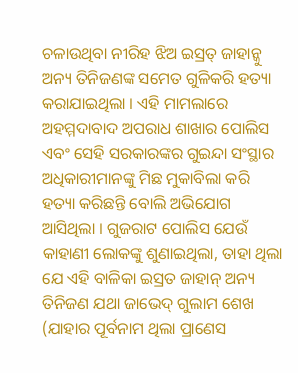ଚଳାଉଥିବା ନୀରିହ ଝିଅ ଇସ୍ରତ୍ ଜାହାନ୍କୁ ଅନ୍ୟ ତିନିଜଣଙ୍କ ସମେତ ଗୁଳିକରି ହତ୍ୟା କରାଯାଇଥିଲା । ଏହି ମାମଲାରେ ଅହମ୍ମଦାବାଦ ଅପରାଧ ଶାଖାର ପୋଲିସ ଏବଂ ସେହି ସରକାରଙ୍କର ଗୁଇନ୍ଦା ସଂସ୍ଥାର ଅଧିକାରୀମାନଙ୍କୁ ମିଛ ମୁକାବିଲା କରି ହତ୍ୟା କରିଛନ୍ତି ବୋଲି ଅଭିଯୋଗ ଆସିଥିଲା । ଗୁଜରାଟ ପୋଲିସ ଯେଉଁ କାହାଣୀ ଲୋକଙ୍କୁ ଶୁଣାଇଥିଲା, ତାହା ଥିଲା ଯେ ଏହି ବାଳିକା ଇସ୍ରତ ଜାହାନ୍ ଅନ୍ୟ ତିନିଜଣ ଯଥା ଜାଭେଦ୍ ଗୁଲାମ ଶେଖ (ଯାହାର ପୂର୍ବନାମ ଥିଲା ପ୍ରାଣେସ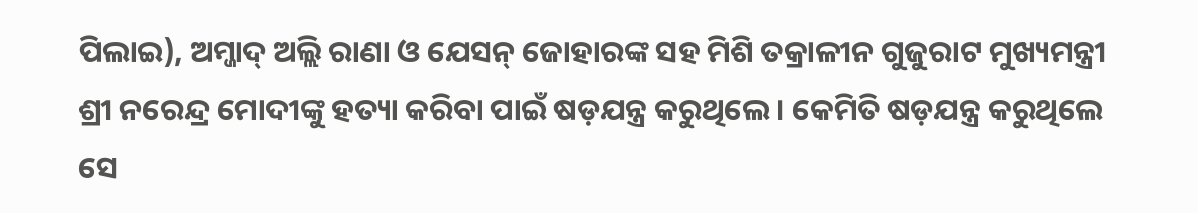ପିଲାଇ), ଅମ୍ଜାଦ୍ ଅଲ୍ଲି ରାଣା ଓ ଯେସନ୍ ଜୋହାରଙ୍କ ସହ ମିଶି ତକ୍ରାଳୀନ ଗୁଜୁରାଟ ମୁଖ୍ୟମନ୍ତ୍ରୀ ଶ୍ରୀ ନରେନ୍ଦ୍ର ମୋଦୀଙ୍କୁ ହତ୍ୟା କରିବା ପାଇଁ ଷଡ଼ଯନ୍ତ୍ର କରୁଥିଲେ । କେମିତି ଷଡ଼ଯନ୍ତ୍ର କରୁଥିଲେ ସେ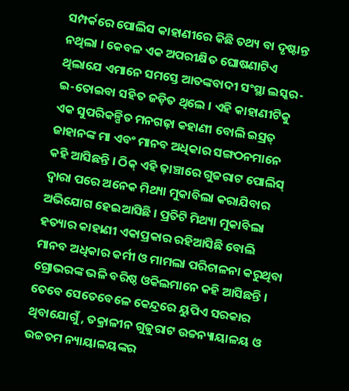ସମ୍ପର୍କରେ ପୋଲିସ କାହାଣୀରେ କିଛି ତଥ୍ୟ ବା ଦୃଷ୍ଟାନ୍ତ ନଥିଲା । କେବଳ ଏକ ଅପରୀକ୍ଷିତ ଘୋଷଣାଟିଏ ଥିଲାଯେ ଏମାନେ ସମସ୍ତେ ଆତଙ୍କବାଦୀ ସଂସ୍ଥା ଲସ୍କର-ଇ-ତୋଇବା ସହିତ ଜଡ଼ିତ ଥିଲେ । ଏହି କାହାଣୀଟିକୁ ଏକ ସୁପରିକଳ୍ପିତ ମନଗଢ଼ା କହାଣୀ ବୋଲି ଇସ୍ରତ୍ ଜାହାନଙ୍କ ମା ଏବଂ ମାନବ ଅଧିକାର ସଙ୍ଗଠନମାନେ କହି ଆସିଛନ୍ତି । ଠିକ୍ ଏହି ଢ଼ାଞ୍ଚାରେ ଗୁଜରାଟ ପୋଲିସ୍ ଦ୍ୱାରା ପରେ ଅନେକ ମିଥ୍ୟା ମୁକାବିଲା କରାଯିବାର ଅଭିଯୋଗ ହେଇଆସିଛି । ପ୍ରତିଟି ମିଥ୍ୟା ମୁକାବିଲା ହତ୍ୟାର କାହାଣୀ ଏକାପ୍ରକାର ରହିଆସିଛି ବୋଲି ମାନବ ଅଧିକାର କର୍ମୀ ଓ ମାମଲା ପରିଚାଳନା କରୁଥିବା ଗ୍ରୋଭରଙ୍କ ଭଳି ବରିଷ୍ଠ ଓକିଲମାନେ କହି ଆସିଛନ୍ତି । ତେବେ ସେତେବେଳେ କେନ୍ଦ୍ରରେ ୟୁପିଏ ସରକାର ଥିବାଯୋଗୁଁ, ତକ୍ରାଳୀନ ଗୁଜୁରାଟ ଉଚ୍ଚନ୍ୟାୟାଳୟ ଓ ଉଚ୍ଚତମ ନ୍ୟାୟାଳୟଙ୍କର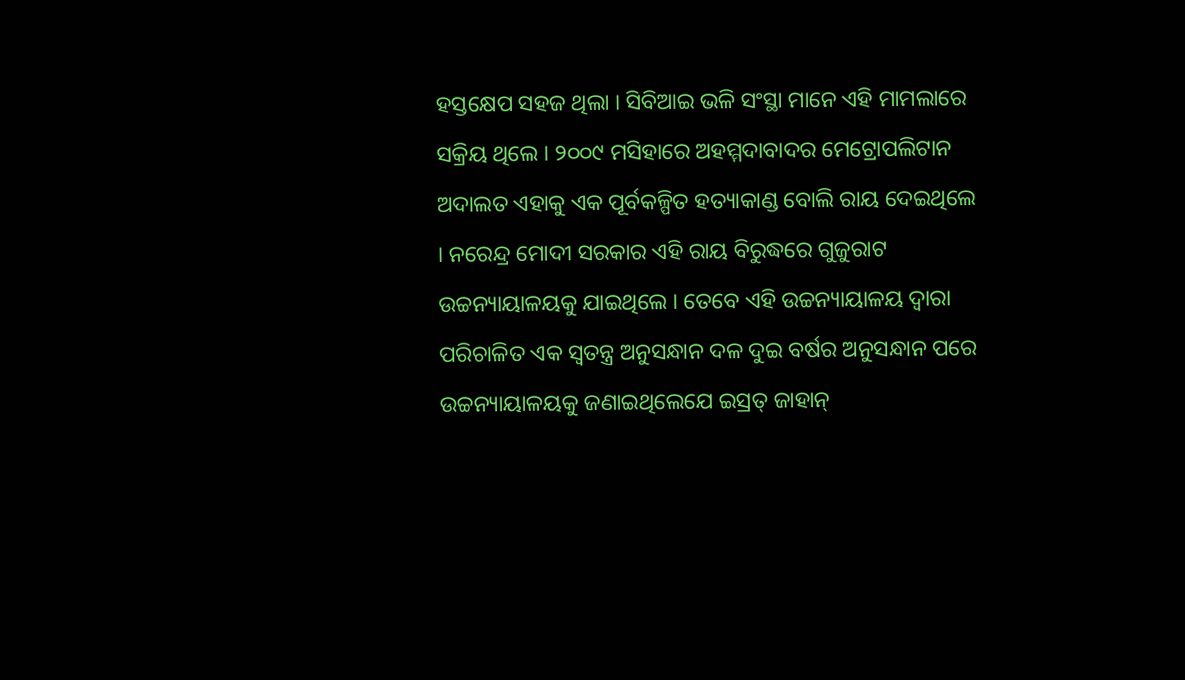ହସ୍ତକ୍ଷେପ ସହଜ ଥିଲା । ସିବିଆଇ ଭଳି ସଂସ୍ଥା ମାନେ ଏହି ମାମଲାରେ ସକ୍ରିୟ ଥିଲେ । ୨୦୦୯ ମସିହାରେ ଅହମ୍ମଦାବାଦର ମେଟ୍ରୋପଲିଟାନ ଅଦାଲତ ଏହାକୁ ଏକ ପୂର୍ବକଳ୍ପିତ ହତ୍ୟାକାଣ୍ଡ ବୋଲି ରାୟ ଦେଇଥିଲେ । ନରେନ୍ଦ୍ର ମୋଦୀ ସରକାର ଏହି ରାୟ ବିରୁଦ୍ଧରେ ଗୁଜୁରାଟ ଉଚ୍ଚନ୍ୟାୟାଳୟକୁ ଯାଇଥିଲେ । ତେବେ ଏହି ଉଚ୍ଚନ୍ୟାୟାଳୟ ଦ୍ୱାରା ପରିଚାଳିତ ଏକ ସ୍ୱତନ୍ତ୍ର ଅନୁସନ୍ଧାନ ଦଳ ଦୁଇ ବର୍ଷର ଅନୁସନ୍ଧାନ ପରେ ଉଚ୍ଚନ୍ୟାୟାଳୟକୁ ଜଣାଇଥିଲେଯେ ଇସ୍ରତ୍ ଜାହାନ୍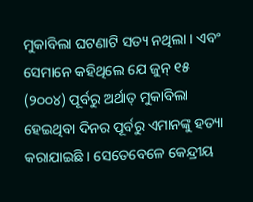ମୁକାବିଲା ଘଟଣାଟି ସତ୍ୟ ନଥିଲା । ଏବଂ ସେମାନେ କହିଥିଲେ ଯେ ଜୁନ୍ ୧୫ (୨୦୦୪) ପୂର୍ବରୁ ଅର୍ଥାତ୍ ମୁକାବିଲା ହେଇଥିବା ଦିନର ପୂର୍ବରୁ ଏମାନଙ୍କୁ ହତ୍ୟା କରାଯାଇଛି । ସେତେବେଳେ କେନ୍ଦ୍ରୀୟ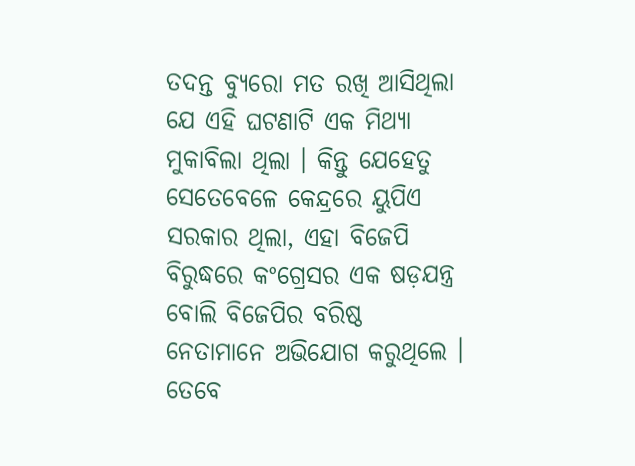ତଦନ୍ତ ବ୍ୟୁରୋ ମତ ରଖି ଆସିଥିଲା ଯେ ଏହି ଘଟଣାଟି ଏକ ମିଥ୍ୟା ମୁକାବିଲା ଥିଲା । କିନ୍ତୁ ଯେହେତୁ ସେତେବେଳେ କେନ୍ଦ୍ରରେ ୟୁପିଏ ସରକାର ଥିଲା, ଏହା ବିଜେପି ବିରୁଦ୍ଧରେ କଂଗ୍ରେସର ଏକ ଷଡ଼ଯନ୍ତ୍ର ବୋଲି ବିଜେପିର ବରିଷ୍ଠ ନେତାମାନେ ଅଭିଯୋଗ କରୁଥିଲେ । ତେବେ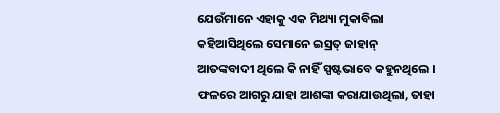ଯେଉଁମାନେ ଏହାକୁ ଏକ ମିଥ୍ୟା ମୁକାବିଲା କହିଆସିଥିଲେ ସେମାନେ ଇସ୍ରତ୍ ଜାହାନ୍ ଆତଙ୍କବାଦୀ ଥିଲେ କି ନାହିଁ ସ୍ପଷ୍ଟଭାବେ କହୁନଥିଲେ । ଫଳରେ ଆଗରୁ ଯାହା ଆଶଙ୍କା କରାଯାଉଥିଲା, ତାହା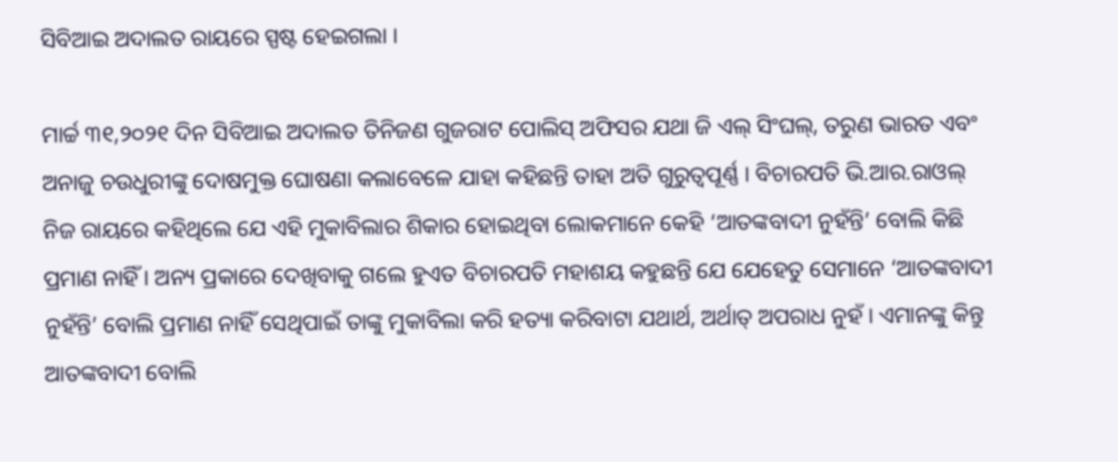ସିବିଆଇ ଅଦାଲତ ରାୟରେ ସ୍ପଷ୍ଟ ହେଇଗଲା ।

ମାର୍ଚ୍ଚ ୩୧,୨୦୨୧ ଦିନ ସିବିଆଇ ଅଦାଲତ ତିନିଜଣ ଗୁଜରାଟ ପୋଲିସ୍ ଅଫିସର ଯଥା ଜି ଏଲ୍ ସିଂଘଲ୍, ତରୁଣ ଭାରତ ଏବଂ ଅନାଜୁ ଚଉଧୁରୀଙ୍କୁ ଦୋଷମୁକ୍ତ ଘୋଷଣା କଲାବେଳେ ଯାହା କହିଛନ୍ତି ତାହା ଅତି ଗୁରୁତ୍ୱପୂର୍ଣ୍ଣ । ବିଚାରପତି ଭି.ଆର.ରାଓଲ୍ ନିଜ ରାୟରେ କହିଥିଲେ ଯେ ଏହି ମୁକାବିଲାର ଶିକାର ହୋଇଥିବା ଲୋକମାନେ କେହି ‘ଆତଙ୍କବାଦୀ ନୁହଁନ୍ତି’ ବୋଲି କିଛି ପ୍ରମାଣ ନାହିଁ । ଅନ୍ୟ ପ୍ରକାରେ ଦେଖିବାକୁ ଗଲେ ହୁଏତ ବିଚାରପତି ମହାଶୟ କହୁଛନ୍ତି ଯେ ଯେହେତୁ ସେମାନେ ‘ଆତଙ୍କବାଦୀ ନୁହଁନ୍ତି’ ବୋଲି ପ୍ରମାଣ ନାହିଁ ସେଥିପାଇଁ ତାଙ୍କୁ ମୁକାବିଲା କରି ହତ୍ୟା କରିବାଟା ଯଥାର୍ଥ, ଅର୍ଥାତ୍ ଅପରାଧ ନୁହଁ । ଏମାନଙ୍କୁ କିନ୍ତୁ ଆତଙ୍କବାଦୀ ବୋଲି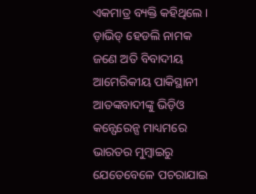ଏକମାତ୍ର ବ୍ୟକ୍ତି କହିଥିଲେ । ଡ଼ାଭିଡ୍ ହେଡଲି ନାମକ ଜଣେ ଅତି ବିବାଦୀୟ ଆମେରିକୀୟ ପାକିସ୍ଥାନୀ ଆତଙ୍କବାଦୀଙ୍କୁ ଭିଡ଼ିଓ କନ୍ଫେରେନ୍ସ ମାଧ୍ୟମରେ ଭାରତର ମୁମ୍ବାଇରୁ ଯେତେବେଳେ ପଚରାଯାଇ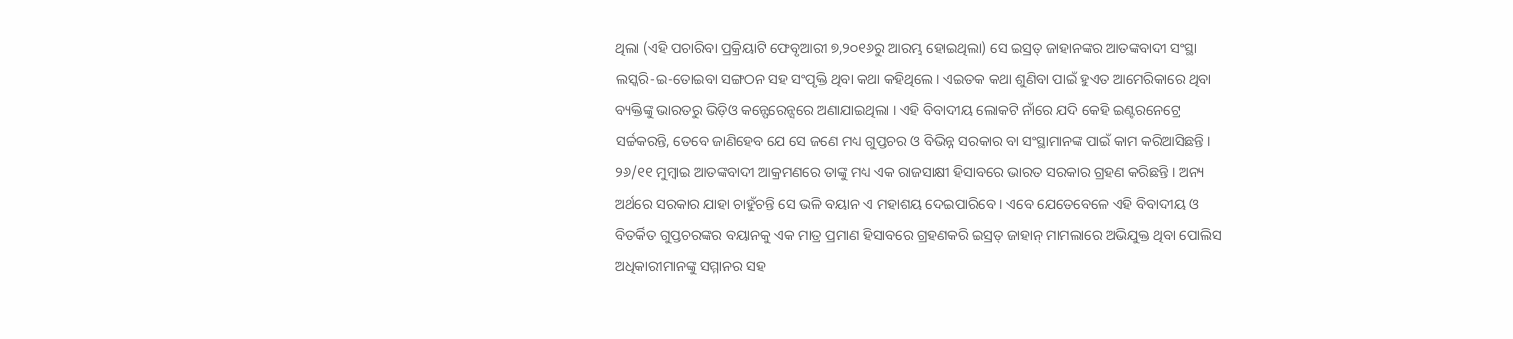ଥିଲା (ଏହି ପଚାରିବା ପ୍ରକ୍ରିୟାଟି ଫେବୃଆରୀ ୭,୨୦୧୬ରୁ ଆରମ୍ଭ ହୋଇଥିଲା) ସେ ଇସ୍ରତ୍ ଜାହାନଙ୍କର ଆତଙ୍କବାଦୀ ସଂସ୍ଥା ଲସ୍କରି-ଇ-ତୋଇବା ସଙ୍ଗଠନ ସହ ସଂପୃକ୍ତି ଥିବା କଥା କହିଥିଲେ । ଏଇତକ କଥା ଶୁଣିବା ପାଇଁ ହୁଏତ ଆମେରିକାରେ ଥିବା ବ୍ୟକ୍ତିଙ୍କୁ ଭାରତରୁ ଭିଡ଼ିଓ କନ୍ଫେରେନ୍ସରେ ଅଣାଯାଇଥିଲା । ଏହି ବିବାଦୀୟ ଲୋକଟି ନାଁରେ ଯଦି କେହି ଇଣ୍ଟରନେଟ୍ରେ ସର୍ଚ୍ଚକରନ୍ତି, ତେବେ ଜାଣିହେବ ଯେ ସେ ଜଣେ ମଧ୍ୟ ଗୁପ୍ତଚର ଓ ବିଭିନ୍ନ ସରକାର ବା ସଂସ୍ଥାମାନଙ୍କ ପାଇଁ କାମ କରିଆସିଛନ୍ତି । ୨୬/୧୧ ମୁମ୍ବାଇ ଆତଙ୍କବାଦୀ ଆକ୍ରମଣରେ ତାଙ୍କୁ ମଧ୍ୟ ଏକ ରାଜସାକ୍ଷୀ ହିସାବରେ ଭାରତ ସରକାର ଗ୍ରହଣ କରିଛନ୍ତି । ଅନ୍ୟ ଅର୍ଥରେ ସରକାର ଯାହା ଚାହୁଁଚନ୍ତି ସେ ଭଳି ବୟାନ ଏ ମହାଶୟ ଦେଇପାରିବେ । ଏବେ ଯେତେବେଳେ ଏହି ବିବାଦୀୟ ଓ ବିତର୍କିତ ଗୁପ୍ତଚରଙ୍କର ବୟାନକୁ ଏକ ମାତ୍ର ପ୍ରମାଣ ହିସାବରେ ଗ୍ରହଣକରି ଇସ୍ରତ୍ ଜାହାନ୍ ମାମଲାରେ ଅଭିଯୁକ୍ତ ଥିବା ପୋଲିସ ଅଧିକାରୀମାନଙ୍କୁ ସମ୍ମାନର ସହ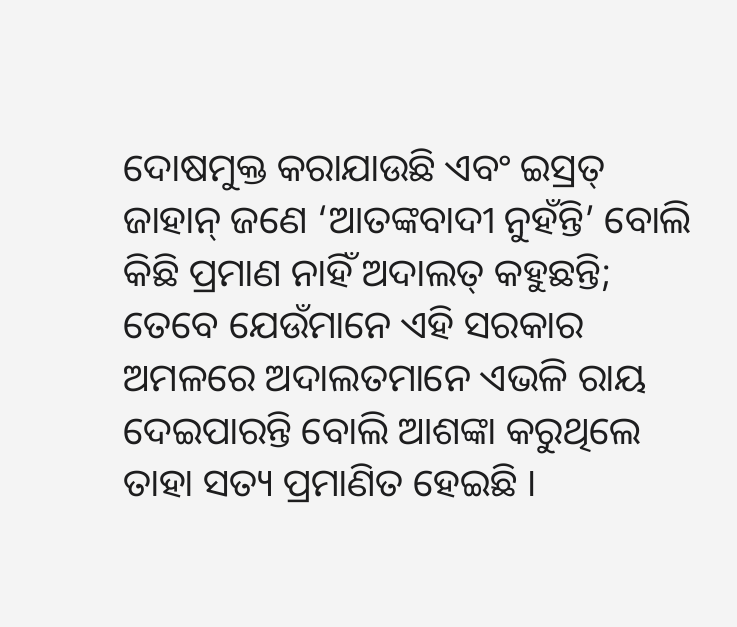ଦୋଷମୁକ୍ତ କରାଯାଉଛି ଏବଂ ଇସ୍ରତ୍ ଜାହାନ୍ ଜଣେ ‘ଆତଙ୍କବାଦୀ ନୁହଁନ୍ତି’ ବୋଲି କିଛି ପ୍ରମାଣ ନାହିଁ ଅଦାଲତ୍ କହୁଛନ୍ତି; ତେବେ ଯେଉଁମାନେ ଏହି ସରକାର ଅମଳରେ ଅଦାଲତମାନେ ଏଭଳି ରାୟ ଦେଇପାରନ୍ତି ବୋଲି ଆଶଙ୍କା କରୁଥିଲେ ତାହା ସତ୍ୟ ପ୍ରମାଣିତ ହେଇଛି ।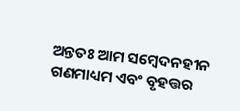ଅନ୍ତତଃ ଆମ ସମ୍ବେଦନହୀନ ଗଣମାଧ୍ୟମ ଏବଂ ବୃହତ୍ତର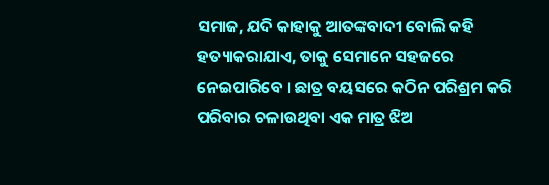ସମାଜ, ଯଦି କାହାକୁ ଆତଙ୍କବାଦୀ ବୋଲି କହି ହତ୍ୟାକରାଯାଏ, ତାକୁ ସେମାନେ ସହଜରେ ନେଇପାରିବେ । ଛାତ୍ର ବୟସରେ କଠିନ ପରିଶ୍ରମ କରି ପରିବାର ଚଳାଉଥିବା ଏକ ମାତ୍ର ଝିଅ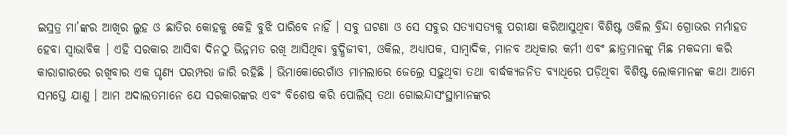ଇସ୍ରତ୍ର ମା’ଙ୍କର ଆଖିର ଲୁହ ଓ ଛାତିର କୋହକୁ କେହି ବୁଝି ପାରିବେ ନାହିଁ । ସବୁ ଘଟଣା ଓ ସେ ସବୁର ସତ୍ୟାସତ୍ୟକୁ ପରୀକ୍ଷା କରିଆସୁଥିବା ବିଶିଷ୍ଟ ଓକିଲ ବ୍ରିନ୍ଦା ଗ୍ରୋଭର ମର୍ମାହତ ହେବା ସ୍ୱାଭାବିକ । ଏହି ସରକାର ଆସିବା ଦିନଠୁ ଭିନ୍ନମତ ରଖି ଆସିଥିବା ବୁଦ୍ଧିଜୀବୀ, ଓକିଲ, ଅଧ୍ୟାପକ, ସାମ୍ବାଦିକ, ମାନବ ଅଧିକାର କର୍ମୀ ଏବଂ ଛାତ୍ରମାନଙ୍କୁ ମିଛ ମକଦ୍ଦମା କରି କାରାଗାରରେ ରଖିବାର ଏକ ଘୃଣ୍ୟ ପରମ୍ପରା ଜାରି ରହିଛି । ଭିମାକୋରେଗାଁଓ ମାମଲାରେ ଜେଲ୍ରେ ସଢ଼ୁଥିବା ତଥା ବାର୍ଦ୍ଧକ୍ୟଜନିତ ବ୍ୟାଧିରେ ପଡ଼ିଥିବା ବିଶିଷ୍ଟ ଲୋକମାନଙ୍କ କଥା ଆମେ ସମସ୍ତେ ଯାଣୁ । ଆମ ଅଦାଲତମାନେ ଯେ ସରକାରଙ୍କର ଏବଂ ବିଶେଷ କରି ପୋଲିସ୍ ତଥା ଗୋଇନ୍ଦାସଂସ୍ଥାମାନଙ୍କର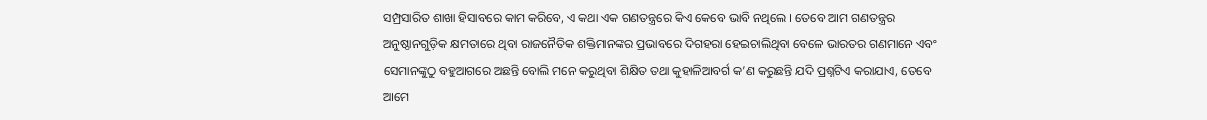ସମ୍ପ୍ରସାରିତ ଶାଖା ହିସାବରେ କାମ କରିବେ, ଏ କଥା ଏକ ଗଣତନ୍ତ୍ରରେ କିଏ କେବେ ଭାବି ନଥିଲେ । ତେବେ ଆମ ଗଣତନ୍ତ୍ରର ଅନୁଷ୍ଠାନଗୁଡ଼ିକ କ୍ଷମତାରେ ଥିବା ରାଜନୈତିକ ଶକ୍ତିମାନଙ୍କର ପ୍ରଭାବରେ ଦିଗହରା ହେଇଚାଲିଥିବା ବେଳେ ଭାରତର ଗଣମାନେ ଏବଂ ସେମାନଙ୍କୁଠୁ ବହୁଆଗରେ ଅଛନ୍ତି ବୋଲି ମନେ କରୁଥିବା ଶିକ୍ଷିତ ତଥା କୁହାଳିଆବର୍ଗ କ’ଣ କରୁଛନ୍ତି ଯଦି ପ୍ରଶ୍ନଟିଏ କରାଯାଏ, ତେବେ ଆମେ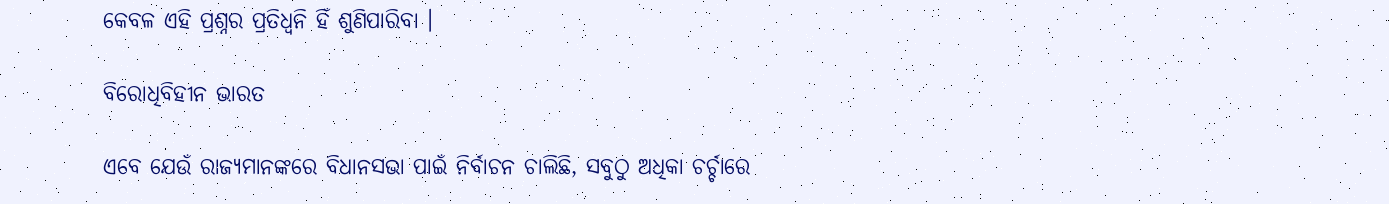କେବଳ ଏହି ପ୍ରଶ୍ନର ପ୍ରତିଧ୍ୱନି ହିଁ ଶୁଣିପାରିବା ।

ବିରୋଧିବିହୀନ ଭାରତ

ଏବେ ଯେଉଁ ରାଜ୍ୟମାନଙ୍କରେ ବିଧାନସଭା ପାଇଁ ନିର୍ବାଚନ ଚାଲିଛି, ସବୁଠୁ ଅଧିକା ଚର୍ଚ୍ଚାରେ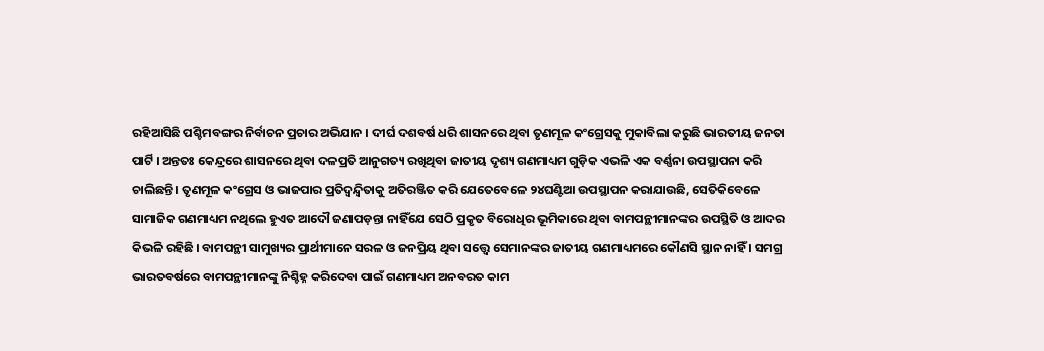ରହିଆସିଛି ପଶ୍ଚିମବଙ୍ଗର ନିର୍ବାଚନ ପ୍ରଚାର ଅଭିଯାନ । ଦୀର୍ଘ ଦଶବର୍ଷ ଧରି ଶାସନରେ ଥିବା ତୃଣମୂଳ କଂଗ୍ରେସକୁ ମୁକାବିଲା କରୁଛି ଭାରତୀୟ ଜନତା ପାର୍ଟି । ଅନ୍ତତଃ କେନ୍ଦ୍ରରେ ଶାସନରେ ଥିବା ଦଳପ୍ରତି ଆନୁଗତ୍ୟ ରଖିଥିବା ଜାତୀୟ ଦୃଶ୍ୟ ଗଣମାଧ୍ୟମ ଗୁଡ଼ିକ ଏଭଳି ଏକ ବର୍ଣ୍ଣନା ଉପସ୍ଥାପନା କରି ଚାଲିଛନ୍ତି । ତୃଣମୂଳ କଂଗ୍ରେସ ଓ ଭାଜପାର ପ୍ରତିଦ୍ୱନ୍ଦ୍ୱିତାକୁ ଅତିରଞ୍ଜିତ କରି ଯେତେବେଳେ ୨୪ଘଣ୍ଟିଆ ଉପସ୍ଥାପନ କରାଯାଉଛି, ସେତିକିବେଳେ ସାମାଜିକ ଗଣମାଧ୍ୟମ ନଥିଲେ ହୁଏତ ଆଦୌ ଜଣାପଡ଼ନ୍ତା ନାହିଁଯେ ସେଠି ପ୍ରକୃତ ବିରୋଧିର ଭୂମିକାରେ ଥିବା ବାମପନ୍ଥୀମାନଙ୍କର ଉପସ୍ଥିତି ଓ ଆଦର କିଭଳି ରହିଛି । ବାମପନ୍ଥୀ ସାମୁଖ୍ୟର ପ୍ରାର୍ଥୀମାନେ ସରଳ ଓ ଜନପ୍ରିୟ ଥିବା ସତ୍ତ୍ୱେ ସେମାନଙ୍କର ଜାତୀୟ ଗଣମାଧ୍ୟମରେ କୌଣସି ସ୍ଥାନ ନାହିଁ । ସମଗ୍ର ଭାରତବର୍ଷରେ ବାମପନ୍ଥୀମାନଙ୍କୁ ନିଶ୍ଚିହ୍ନ କରିଦେବା ପାଇଁ ଗଣମାଧ୍ୟମ ଅନବରତ କାମ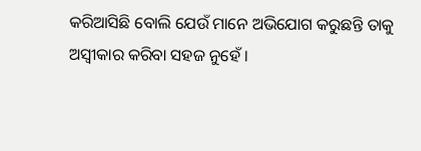କରିଆସିଛି ବୋଲି ଯେଉଁ ମାନେ ଅଭିଯୋଗ କରୁଛନ୍ତି ତାକୁ ଅସ୍ୱୀକାର କରିବା ସହଜ ନୁହେଁ ।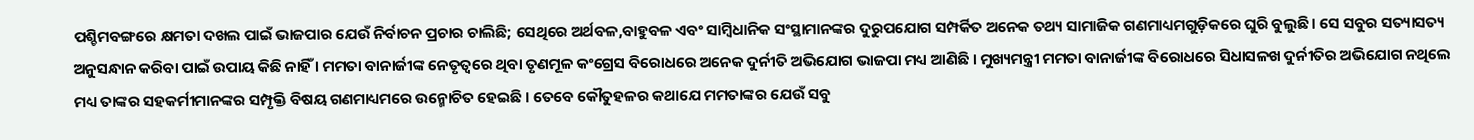ପଶ୍ଚିମବଙ୍ଗରେ କ୍ଷମତା ଦଖଲ ପାଇଁ ଭାଜପାର ଯେଉଁ ନିର୍ବାଚନ ପ୍ରଚାର ଚାଲିଛି; ସେଥିରେ ଅର୍ଥବଳ,ବାହୁବଳ ଏବଂ ସାମ୍ବିଧାନିକ ସଂସ୍ଥାମାନଙ୍କର ଦୁରୁପଯୋଗ ସମ୍ପର୍କିତ ଅନେକ ତଥ୍ୟ ସାମାଜିକ ଗଣମାଧ୍ୟମଗୁଡ଼ିକରେ ଘୁରି ବୁଲୁଛି । ସେ ସବୁର ସତ୍ୟାସତ୍ୟ ଅନୁସନ୍ଧାନ କରିବା ପାଇଁ ଉପାୟ କିଛି ନାହିଁ । ମମତା ବାନାର୍ଜୀଙ୍କ ନେତୃତ୍ୱରେ ଥିବା ତୃଣମୂଳ କଂଗ୍ରେସ ବିରୋଧରେ ଅନେକ ଦୁର୍ନୀତି ଅଭିଯୋଗ ଭାଜପା ମଧ୍ୟ ଆଣିଛି । ମୁଖ୍ୟମନ୍ତ୍ରୀ ମମତା ବାନାର୍ଜୀଙ୍କ ବିରୋଧରେ ସିଧାସଳଖ ଦୁର୍ନୀତିର ଅଭିଯୋଗ ନଥିଲେ ମଧ୍ୟ ତାଙ୍କର ସହକର୍ମୀମାନଙ୍କର ସମ୍ପୃକ୍ତି ବିଷୟ ଗଣମାଧ୍ୟମରେ ଉନ୍ମୋଚିତ ହେଇଛି । ତେବେ କୌତୁହଳର କଥାଯେ ମମତାଙ୍କର ଯେଉଁ ସବୁ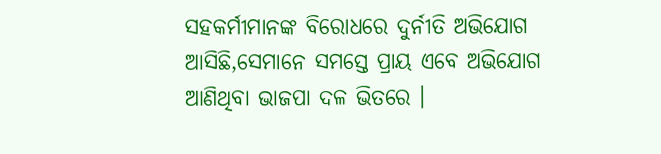ସହକର୍ମୀମାନଙ୍କ ବିରୋଧରେ ଦୁର୍ନୀତି ଅଭିଯୋଗ ଆସିଛି,ସେମାନେ ସମସ୍ତେ ପ୍ରାୟ ଏବେ ଅଭିଯୋଗ ଆଣିଥିବା ଭାଜପା ଦଳ ଭିତରେ ।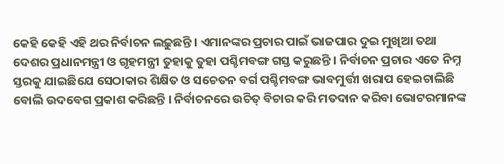କେହି କେହି ଏହି ଥର ନିର୍ବାଚନ ଲଢ଼ୁଛନ୍ତି । ଏମାନଙ୍କର ପ୍ରଚାର ପାଇଁ ଭାଜପାର ଦୁଇ ମୁଖିଆ ତଥା ଦେଶର ପ୍ରଧାନମନ୍ତ୍ରୀ ଓ ଗୃହମନ୍ତ୍ରୀ ତୁହାକୁ ତୁହା ପଶ୍ଚିମବଙ୍ଗ ଗସ୍ତ କରୁଛନ୍ତି । ନିର୍ବାଚନ ପ୍ରଚାର ଏତେ ନିମ୍ନ ସ୍ତରକୁ ଯାଇଛିଯେ ସେଠାକାର ଶିକ୍ଷିତ ଓ ସଚେତନ ବର୍ଗ ପଶ୍ଚିମବଙ୍ଗ ଭାବମୁର୍ତ୍ତୀ ଖରାପ ହେଇଚାଲିଛି ବୋଲି ଉଦବେଗ ପ୍ରକାଶ କରିଛନ୍ତି । ନିର୍ବାଚନରେ ଉଚିତ୍ ବିଚାର କରି ମତଦାନ କରିବା ଭୋଟରମାନଙ୍କ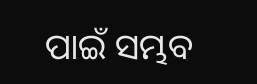ପାଇଁ ସମ୍ଭବ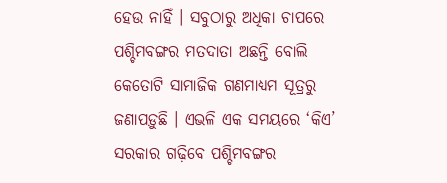ହେଉ ନାହିଁ । ସବୁଠାରୁ ଅଧିକା ଚାପରେ ପଶ୍ଚିମବଙ୍ଗର ମତଦାତା ଅଛନ୍ତି ବୋଲି କେତୋଟି ସାମାଜିକ ଗଣମାଧ୍ୟମ ସୂତ୍ରରୁ ଜଣାପଡ଼ୁଛି । ଏଭଳି ଏକ ସମୟରେ ‘କିଏ’ ସରକାର ଗଢ଼ିବେ ପଶ୍ଚିମବଙ୍ଗର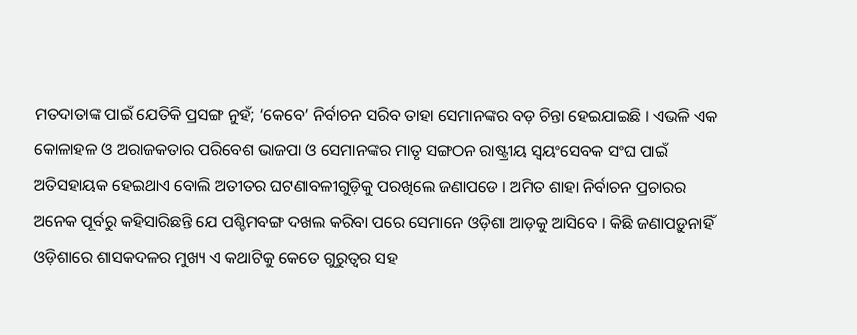ମତଦାତାଙ୍କ ପାଇଁ ଯେତିକି ପ୍ରସଙ୍ଗ ନୁହଁ; ‘କେବେ’ ନିର୍ବାଚନ ସରିବ ତାହା ସେମାନଙ୍କର ବଡ଼ ଚିନ୍ତା ହେଇଯାଇଛି । ଏଭଳି ଏକ କୋଳାହଳ ଓ ଅରାଜକତାର ପରିବେଶ ଭାଜପା ଓ ସେମାନଙ୍କର ମାତୃ ସଙ୍ଗଠନ ରାଷ୍ଟ୍ରୀୟ ସ୍ୱୟଂସେବକ ସଂଘ ପାଇଁ ଅତିସହାୟକ ହେଇଥାଏ ବୋଲି ଅତୀତର ଘଟଣାବଳୀଗୁଡ଼ିକୁ ପରଖିଲେ ଜଣାପଡେ । ଅମିତ ଶାହା ନିର୍ବାଚନ ପ୍ରଚାରର ଅନେକ ପୂର୍ବରୁ କହିସାରିଛନ୍ତି ଯେ ପଶ୍ଚିମବଙ୍ଗ ଦଖଲ କରିବା ପରେ ସେମାନେ ଓଡ଼ିଶା ଆଡ଼କୁ ଆସିବେ । କିଛି ଜଣାପଡ଼ୁନାହିଁ ଓଡ଼ିଶାରେ ଶାସକଦଳର ମୁଖ୍ୟ ଏ କଥାଟିକୁ କେତେ ଗୁରୁତ୍ୱର ସହ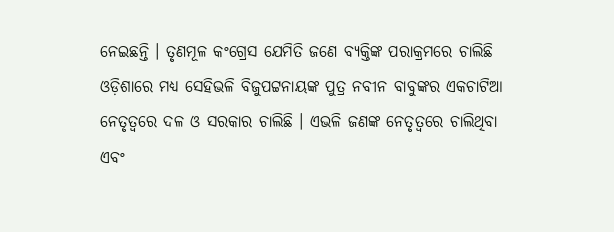ନେଇଛନ୍ତି । ତୃଣମୂଳ କଂଗ୍ରେସ ଯେମିତି ଜଣେ ବ୍ୟକ୍ତିଙ୍କ ପରାକ୍ରମରେ ଚାଲିଛି ଓଡ଼ିଶାରେ ମଧ୍ୟ ସେହିଭଳି ବିଜୁପଟ୍ଟନାୟଙ୍କ ପୁତ୍ର ନବୀନ ବାବୁଙ୍କର ଏକଚାଟିଆ ନେତୃତ୍ୱରେ ଦଳ ଓ ସରକାର ଚାଲିଛି । ଏଭଳି ଜଣଙ୍କ ନେତୃତ୍ୱରେ ଚାଲିଥିବା ଏବଂ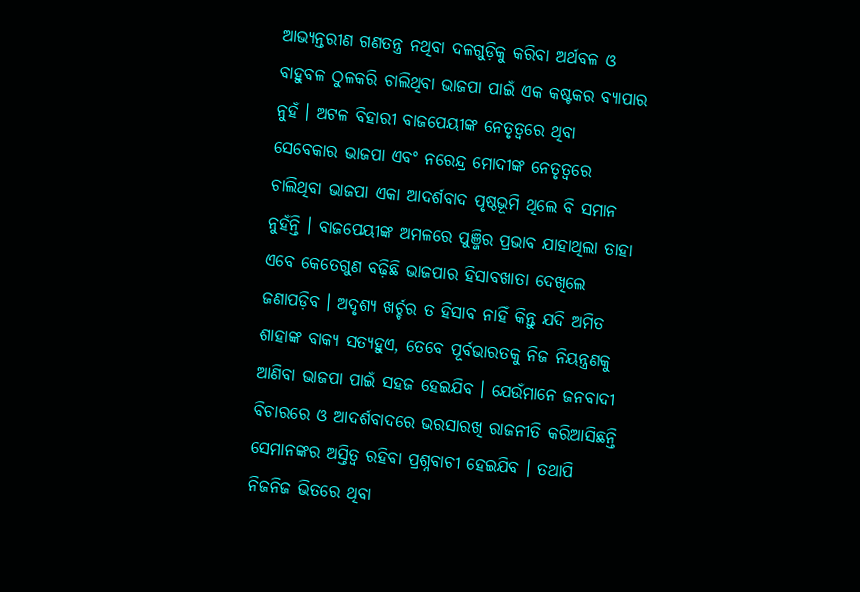ଆଭ୍ୟନ୍ତରୀଣ ଗଣତନ୍ତ୍ର ନଥିବା ଦଳଗୁଡ଼ିକୁ କରିବା ଅର୍ଥବଳ ଓ ବାହୁବଳ ଠୁଳକରି ଚାଲିଥିବା ଭାଜପା ପାଇଁ ଏକ କଷ୍ଟକର ବ୍ୟାପାର ନୁହଁ । ଅଟଳ ବିହାରୀ ବାଜପେୟୀଙ୍କ ନେତୃତ୍ୱରେ ଥିବା ସେବେକାର ଭାଜପା ଏବଂ ନରେନ୍ଦ୍ର ମୋଦୀଙ୍କ ନେତୃତ୍ୱରେ ଚାଲିଥିବା ଭାଜପା ଏକା ଆଦର୍ଶବାଦ ପୃଷ୍ଠଭୂମି ଥିଲେ ବି ସମାନ ନୁହଁନ୍ତି । ବାଜପେୟୀଙ୍କ ଅମଳରେ ପୁଞ୍ଜିର ପ୍ରଭାବ ଯାହାଥିଲା ତାହା ଏବେ କେତେଗୁଣ ବଢ଼ିଛି ଭାଜପାର ହିସାବଖାତା ଦେଖିଲେ ଜଣାପଡ଼ିବ । ଅଦୃଶ୍ୟ ଖର୍ଚ୍ଚର ତ ହିସାବ ନାହିଁ କିନ୍ତୁ ଯଦି ଅମିତ ଶାହାଙ୍କ ବାକ୍ୟ ସତ୍ୟହୁଏ, ତେବେ ପୂର୍ବଭାରତକୁ ନିଜ ନିୟନ୍ତ୍ରଣକୁ ଆଣିବା ଭାଜପା ପାଇଁ ସହଜ ହେଇଯିବ । ଯେଉଁମାନେ ଜନବାଦୀ ବିଚାରରେ ଓ ଆଦର୍ଶବାଦରେ ଭରସାରଖି ରାଜନୀତି କରିଆସିଛନ୍ତି ସେମାନଙ୍କର ଅସ୍ତିତ୍ୱ ରହିବା ପ୍ରଶ୍ନବାଚୀ ହେଇଯିବ । ତଥାପି ନିଜନିଜ ଭିତରେ ଥିବା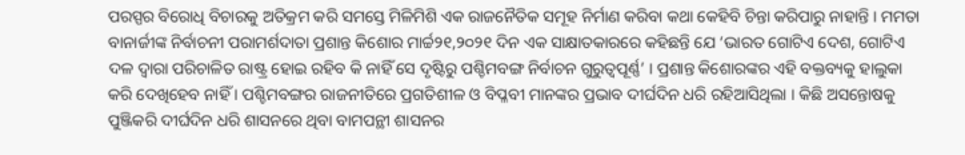ପରସ୍ପର ବିରୋଧି ବିଚାରକୁ ଅତିକ୍ରମ କରି ସମସ୍ତେ ମିଳିମିଶି ଏକ ରାଜନୈତିକ ସମୂହ ନିର୍ମାଣ କରିବା କଥା କେହିବି ଚିନ୍ତା କରିପାରୁ ନାହାନ୍ତି । ମମତା ବାନାର୍ଜୀଙ୍କ ନିର୍ବାଚନୀ ପରାମର୍ଶଦାତା ପ୍ରଶାନ୍ତ କିଶୋର ମାର୍ଚ୍ଚ୨୧,୨୦୨୧ ଦିନ ଏକ ସାକ୍ଷାତକାରରେ କହିଛନ୍ତି ଯେ ‘ଭାରତ ଗୋଟିଏ ଦେଶ, ଗୋଟିଏ ଦଳ ଦ୍ୱାରା ପରିଚାଳିତ ରାଷ୍ଟ୍ର ହୋଇ ରହିବ କି ନାହିଁ ସେ ଦୃଷ୍ଟିରୁ ପଶ୍ଚିମବଙ୍ଗ ନିର୍ବାଚନ ଗୁରୁତ୍ୱପୂର୍ଣ୍ଣ’ । ପ୍ରଶାନ୍ତ କିଶୋରଙ୍କର ଏହି ବକ୍ତବ୍ୟକୁ ହାଲୁକା କରି ଦେଖିହେବ ନାହିଁ । ପଶ୍ଚିମବଙ୍ଗର ରାଜନୀତିରେ ପ୍ରଗତିଶୀଳ ଓ ବିପ୍ଳବୀ ମାନଙ୍କର ପ୍ରଭାବ ଦୀର୍ଘଦିନ ଧରି ରହିଆସିଥିଲା । କିଛି ଅସନ୍ତୋଷକୁ ପୁଞ୍ଜିକରି ଦୀର୍ଘଦିନ ଧରି ଶାସନରେ ଥିବା ବାମପନ୍ଥୀ ଶାସନର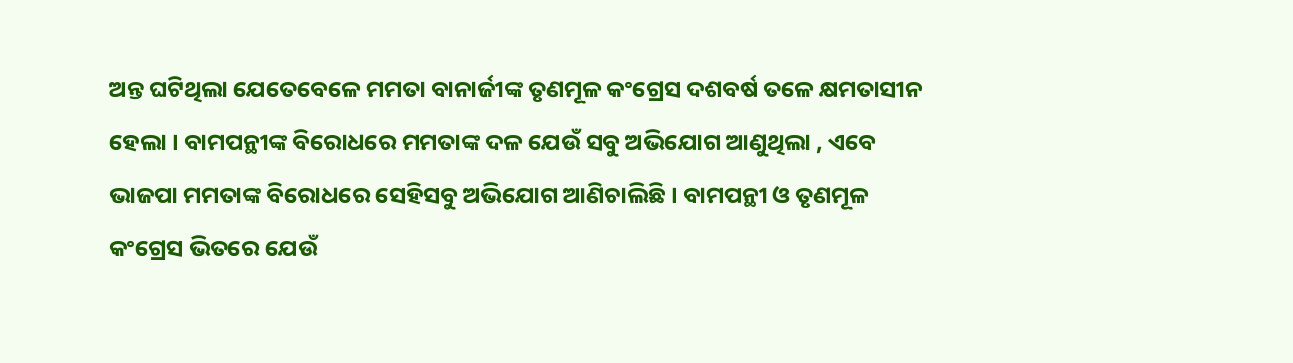ଅନ୍ତ ଘଟିଥିଲା ଯେତେବେଳେ ମମତା ବାନାର୍ଜୀଙ୍କ ତୃଣମୂଳ କଂଗ୍ରେସ ଦଶବର୍ଷ ତଳେ କ୍ଷମତାସୀନ ହେଲା । ବାମପନ୍ଥୀଙ୍କ ବିରୋଧରେ ମମତାଙ୍କ ଦଳ ଯେଉଁ ସବୁ ଅଭିଯୋଗ ଆଣୁଥିଲା , ଏବେ ଭାଜପା ମମତାଙ୍କ ବିରୋଧରେ ସେହିସବୁ ଅଭିଯୋଗ ଆଣିଚାଲିଛି । ବାମପନ୍ଥୀ ଓ ତୃଣମୂଳ କଂଗ୍ରେସ ଭିତରେ ଯେଉଁ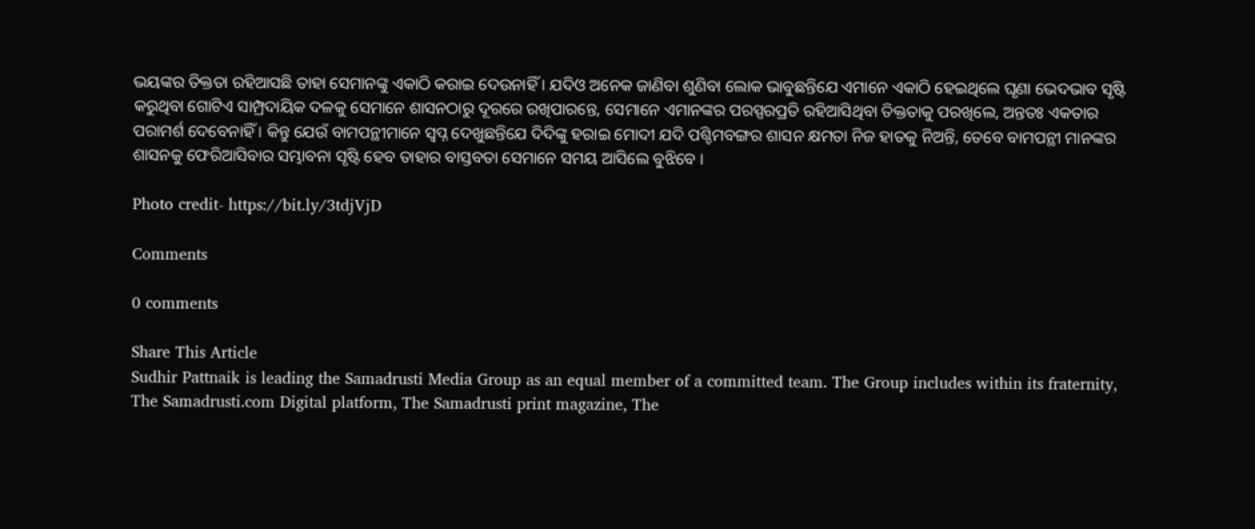ଭୟଙ୍କର ତିକ୍ତତା ରହିଆସଛି ତାହା ସେମାନଙ୍କୁ ଏକାଠି କରାଇ ଦେଉନାହିଁ । ଯଦିଓ ଅନେକ ଜାଣିବା ଶୁଣିବା ଲୋକ ଭାବୁଛନ୍ତିଯେ ଏମାନେ ଏକାଠି ହେଇଥିଲେ ଘୃଣା ଭେଦଭାବ ସୃଷ୍ଟି କରୁଥିବା ଗୋଟିଏ ସାମ୍ପ୍ରଦାୟିକ ଦଳକୁ ସେମାନେ ଶାସନଠାରୁ ଦୂରରେ ରଖିପାରନ୍ତେ, ସେମାନେ ଏମାନଙ୍କର ପରସ୍ପରପ୍ରତି ରହିଆସିଥିବା ତିକ୍ତତାକୁ ପରଖିଲେ, ଅନ୍ତତଃ ଏକତାର ପରାମର୍ଶ ଦେବେନାହିଁ । କିନ୍ତୁ ଯେଉଁ ବାମପନ୍ଥୀମାନେ ସ୍ୱପ୍ନ ଦେଖୁଛନ୍ତିଯେ ଦିଦିଙ୍କୁ ହରାଇ ମୋଦୀ ଯଦି ପଶ୍ଚିମବଙ୍ଗର ଶାସନ କ୍ଷମତା ନିଜ ହାତକୁ ନିଅନ୍ତି, ତେବେ ବାମପନ୍ଥୀ ମାନଙ୍କର ଶାସନକୁ ଫେରିଆସିବାର ସମ୍ଭାବନା ସୃଷ୍ଟି ହେବ ତାହାର ବାସ୍ତବତା ସେମାନେ ସମୟ ଆସିଲେ ବୁଝିବେ ।

Photo credit- https://bit.ly/3tdjVjD

Comments

0 comments

Share This Article
Sudhir Pattnaik is leading the Samadrusti Media Group as an equal member of a committed team. The Group includes within its fraternity, The Samadrusti.com Digital platform, The Samadrusti print magazine, The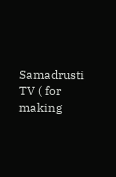Samadrusti TV ( for making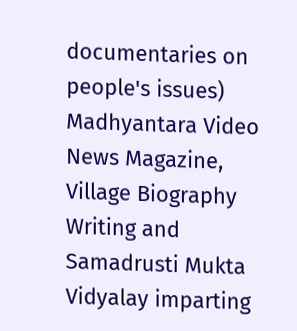documentaries on people's issues) Madhyantara Video News Magazine, Village Biography Writing and Samadrusti Mukta Vidyalay imparting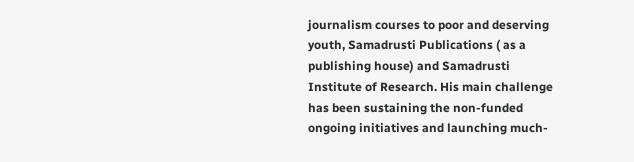journalism courses to poor and deserving youth, Samadrusti Publications ( as a publishing house) and Samadrusti Institute of Research. His main challenge has been sustaining the non-funded ongoing initiatives and launching much-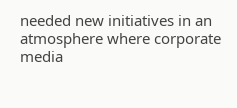needed new initiatives in an atmosphere where corporate media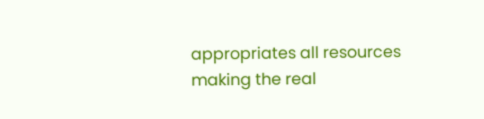appropriates all resources making the real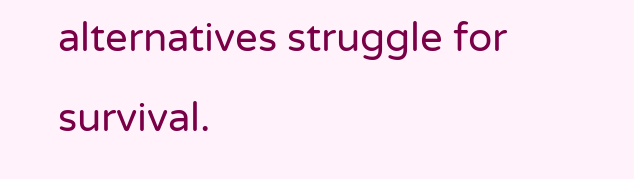alternatives struggle for survival.